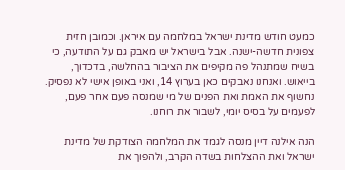כמעט חודש מדינת ישראל במלחמה עם איראן. וכמובן חזית צפונית חדשה-ישנה. אבל בישראל יש מאבק גם על התודעה, כי בשיח שמתנהל פה מקיפים את הציבור בהחלשה, בדכדוך, בייאוש. ואנחנו נאבקים כאן בערוץ 14, ואני באופן אישי לא נפסיק. נחשוף את האמת ואת הפנים של מי שמנסה פעם אחר פעם, לפעמים על בסיס יומי, לשבור את רוחנו.

הנה אילנה דיין מנסה לגמד את המלחמה הצודקת של מדינת ישראל ואת ההצלחות בשדה הקרב, ולהפוך את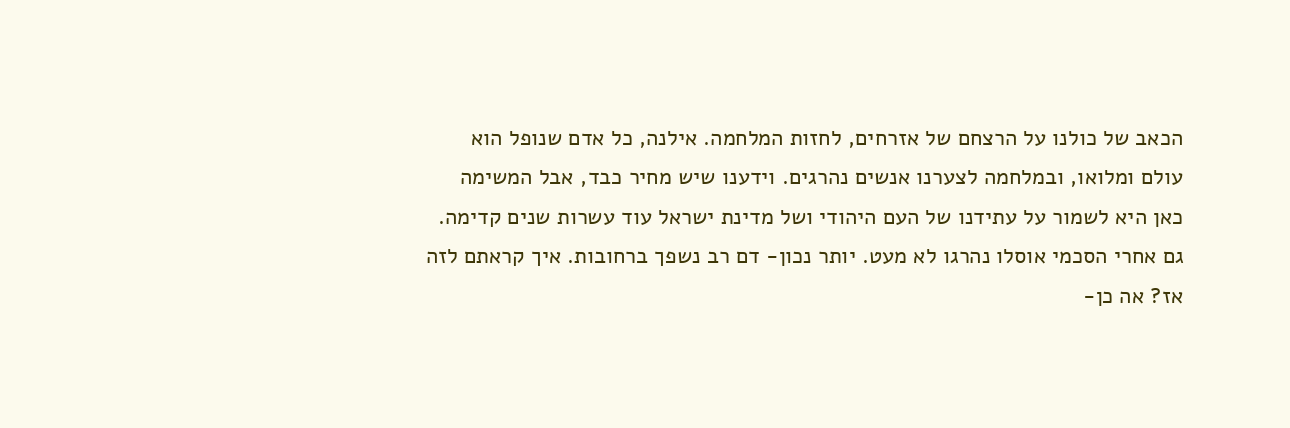הכאב של כולנו על הרצחם של אזרחים, לחזות המלחמה. אילנה, כל אדם שנופל הוא עולם ומלואו, ובמלחמה לצערנו אנשים נהרגים. וידענו שיש מחיר כבד, אבל המשימה כאן היא לשמור על עתידנו של העם היהודי ושל מדינת ישראל עוד עשרות שנים קדימה.
גם אחרי הסכמי אוסלו נהרגו לא מעט. יותר נכון- דם רב נשפך ברחובות. איך קראתם לזה אז? אה כן-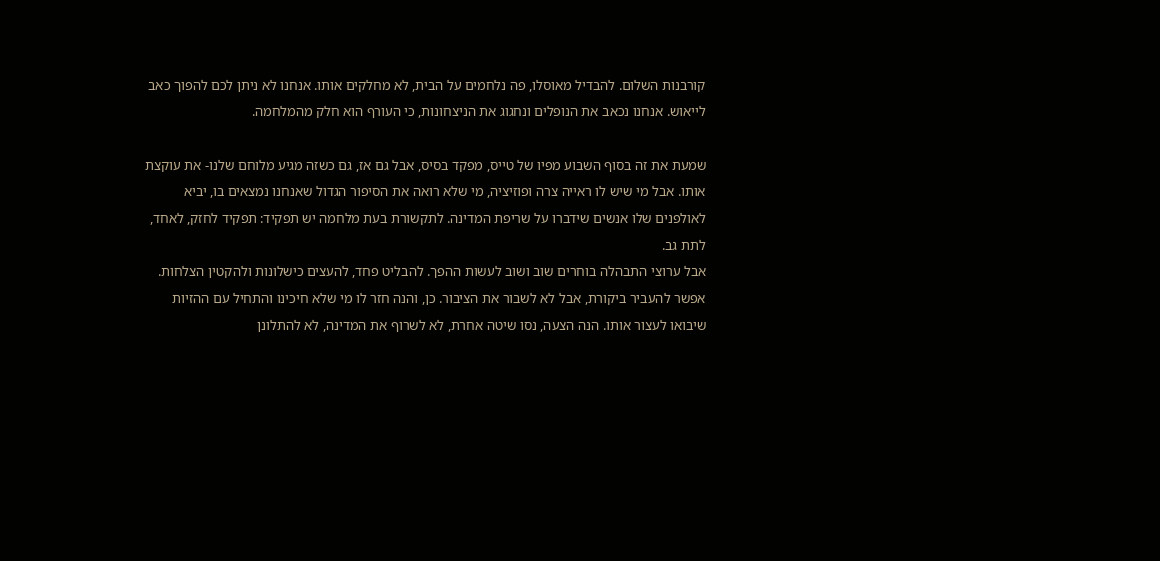קורבנות השלום. להבדיל מאוסלו, פה נלחמים על הבית, לא מחלקים אותו. אנחנו לא ניתן לכם להפוך כאב לייאוש. אנחנו נכאב את הנופלים ונחגוג את הניצחונות, כי העורף הוא חלק מהמלחמה.

שמעת את זה בסוף השבוע מפיו של טייס, מפקד בסיס, אבל גם אז, גם כשזה מגיע מלוחם שלנו- את עוקצת אותו. אבל מי שיש לו ראייה צרה ופוזיציה, מי שלא רואה את הסיפור הגדול שאנחנו נמצאים בו, יביא לאולפנים שלו אנשים שידברו על שריפת המדינה. לתקשורת בעת מלחמה יש תפקיד: תפקיד לחזק, לאחד, לתת גב.
אבל ערוצי התבהלה בוחרים שוב ושוב לעשות ההפך. להבליט פחד, להעצים כישלונות ולהקטין הצלחות. אפשר להעביר ביקורת, אבל לא לשבור את הציבור. כן, והנה חזר לו מי שלא חיכינו והתחיל עם ההזיות שיבואו לעצור אותו. הנה הצעה, נסו שיטה אחרת, לא לשרוף את המדינה, לא להתלונן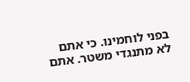בפני לוחמינו. כי אתם לא מתנגדי משטר. אתם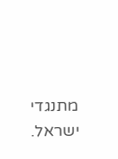מתנגדי ישראל.